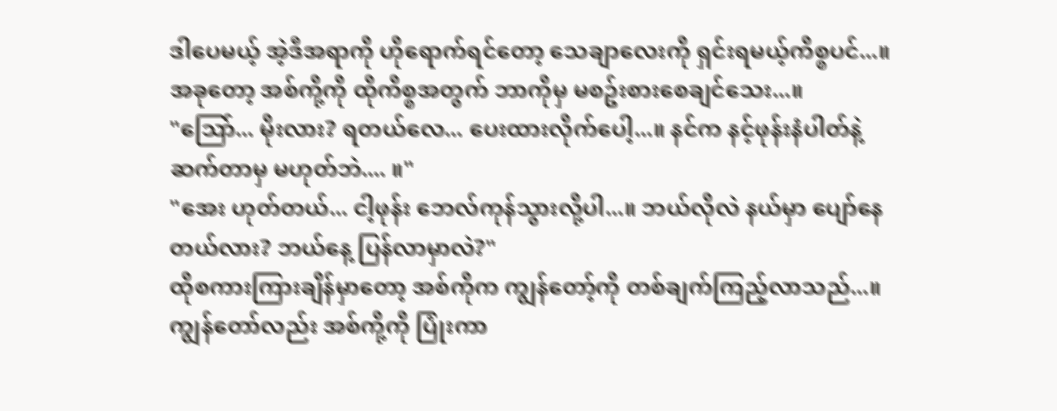ဒါပေမယ့် အဲ့ဒီအရာကို ဟိုရောက်ရင်တော့ သေချာလေးကို ရှင်းရမယ့်ကိစ္စပင်...။ အခုတော့ အစ်ကို့ကို ထိုကိစ္စအတွက် ဘာကိုမှ မစဥ်းစားစေချင်သေး...။
"သြော်... မိုးလား? ရတယ်လေ... ပေးထားလိုက်ပေါ့...။ နင်က နင့်ဖုန်းနံပါတ်နဲ့ ဆက်တာမှ မဟုတ်ဘဲ.... ။"
"အေး ဟုတ်တယ်... ငါ့ဖုန်း ဘေလ်ကုန်သွားလို့ပါ...။ ဘယ်လိုလဲ နယ်မှာ ပျော်နေတယ်လား? ဘယ်နေ့ ပြန်လာမှာလဲ?"
ထိုစကားကြားချိန်မှာတော့ အစ်ကိုက ကျွန်တော့်ကို တစ်ချက်ကြည့်လာသည်...။ ကျွန်တော်လည်း အစ်ကို့ကို ပြုံးကာ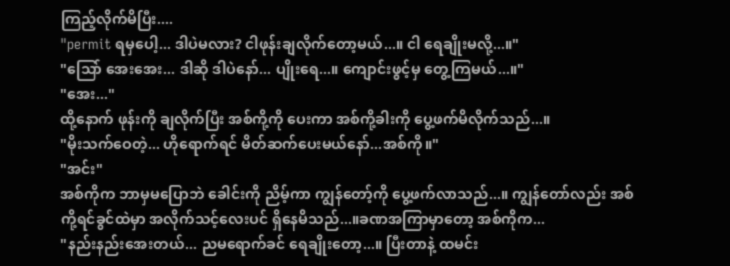ကြည့်လိုက်မိပြီး....
"permit ရမှပေါ့... ဒါပဲမလား? ငါဖုန်းချလိုက်တော့မယ်...။ ငါ ရေချိုးမလို့...။"
"သြော် အေးအေး... ဒါဆို ဒါပဲနော်... ပျိုးရေ...။ ကျောင်းဖွင့်မှ တွေ့ကြမယ်...။"
"အေး..."
ထို့နောက် ဖုန်းကို ချလိုက်ပြီး အစ်ကို့ကို ပေးကာ အစ်ကို့ခါးကို ပွေ့ဖက်မိလိုက်သည်...။
"မိုးသက်ဝေတဲ့... ဟိုရောက်ရင် မိတ်ဆက်ပေးမယ်နော်...အစ်ကို။"
"အင်း"
အစ်ကိုက ဘာမှမပြောဘဲ ခေါင်းကို ညိမ့်ကာ ကျွန်တော့်ကို ပွေ့ဖက်လာသည်...။ ကျွန်တော်လည်း အစ်ကို့ရင်ခွင်ထဲမှာ အလိုက်သင့်လေးပင် ရှိနေမိသည်...။ခဏအကြာမှာတော့ အစ်ကိုက...
"နည်းနည်းအေးတယ်... ညမရောက်ခင် ရေချိုးတော့...။ ပြီးတာနဲ့ ထမင်း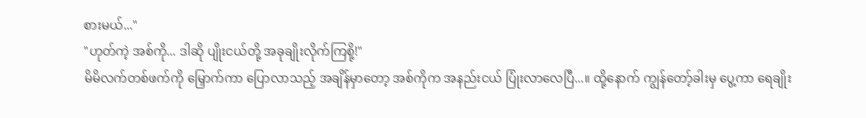စားမယ်..."
"ဟုတ်ကဲ့ အစ်ကို... ဒါဆို ပျိုးငယ်တို့ အခုချိုးလိုက်ကြစို့!"
မိမိလက်တစ်ဖက်ကို မြှောက်ကာ ပြောလာသည့် အချိန်မှာတော့ အစ်ကိုက အနည်းငယ် ပြုံးလာလေပြီ...။ ထို့နောက် ကျွန်တော့်ခါးမှ ပွေ့ကာ ရေချိုး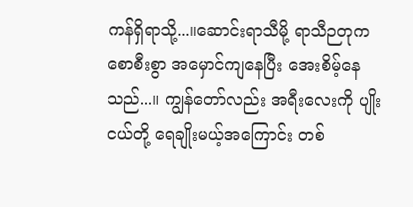ကန်ရှိရာသို့...။ဆောင်းရာသီမို့ ရာသီဉတုက စောစီးစွာ အမှောင်ကျနေပြီး အေးစိမ့်နေသည်...။ ကျွန်တော်လည်း အရီးလေးကို ပျိုးငယ်တို့ ရေချိုးမယ့်အကြောင်း တစ်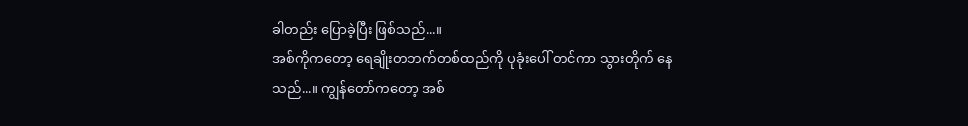ခါတည်း ပြောခဲ့ပြီး ဖြစ်သည်...။
အစ်ကိုကတော့ ရေချိုးတဘက်တစ်ထည်ကို ပုခုံးပေါ် တင်ကာ သွားတိုက် နေသည်...။ ကျွန်တော်ကတော့ အစ်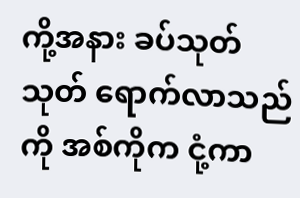ကို့အနား ခပ်သုတ်သုတ် ရောက်လာသည်ကို အစ်ကိုက ငုံ့ကာ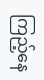ကြည့်နေ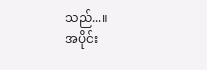သည်...။
အပိုင်း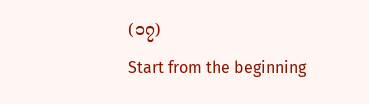(၁၇)
Start from the beginning